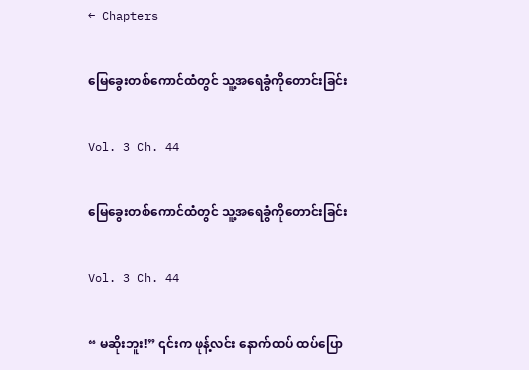← Chapters

မြေခွေးတစ်ကောင်ထံတွင် သူ့အရေခွံကိုတောင်းခြင်း

Vol. 3 Ch. 44

မြေခွေးတစ်ကောင်ထံတွင် သူ့အရေခွံကိုတောင်းခြင်း

Vol. 3 Ch. 44

“ မဆိုးဘူး!” ၎င်းက ဖုန့်လင်း နောက်ထပ် ထပ်ပြော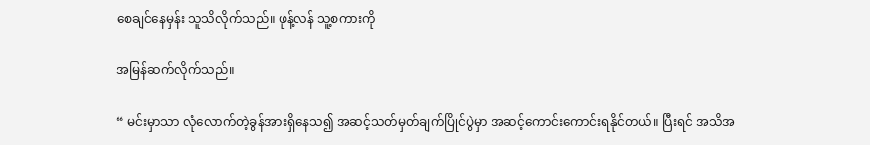စေချင်နေမှန်း သူသိလိုက်သည်။ ဖုန့်လန် သူ့စကားကို

အမြန်ဆက်လိုက်သည်။

“ မင်းမှာသာ လုံလောက်တဲ့ခွန်အားရှိနေသ၍ အဆင့်သတ်မှတ်ချက်ပြိုင်ပွဲမှာ အဆင့်ကောင်းကောင်းရနိုင်တယ်။ ပြီးရင် အသိအ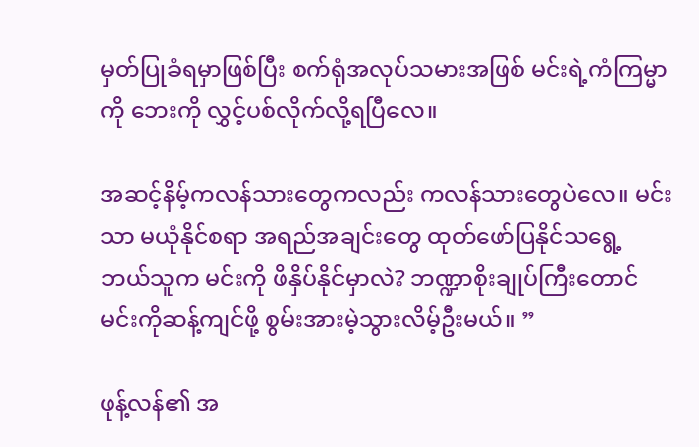မှတ်ပြုခံရမှာဖြစ်ပြီး စက်ရုံအလုပ်သမားအဖြစ် မင်းရဲ့ကံကြမ္မာကို ဘေးကို လွှင့်ပစ်လိုက်လို့ရပြီလေ။

အဆင့်နိမ့်ကလန်သားတွေကလည်း ကလန်သားတွေပဲလေ။ မင်းသာ မယုံနိုင်စရာ အရည်အချင်းတွေ ထုတ်ဖော်ပြနိုင်သရွေ့ ဘယ်သူက မင်းကို ဖိနှိပ်နိုင်မှာလဲ? ဘဏ္ဍာစိုးချုပ်ကြီးတောင် မင်းကိုဆန့်ကျင်ဖို့ စွမ်းအားမဲ့သွားလိမ့်ဦးမယ်။ ”

ဖုန့်လန်၏ အ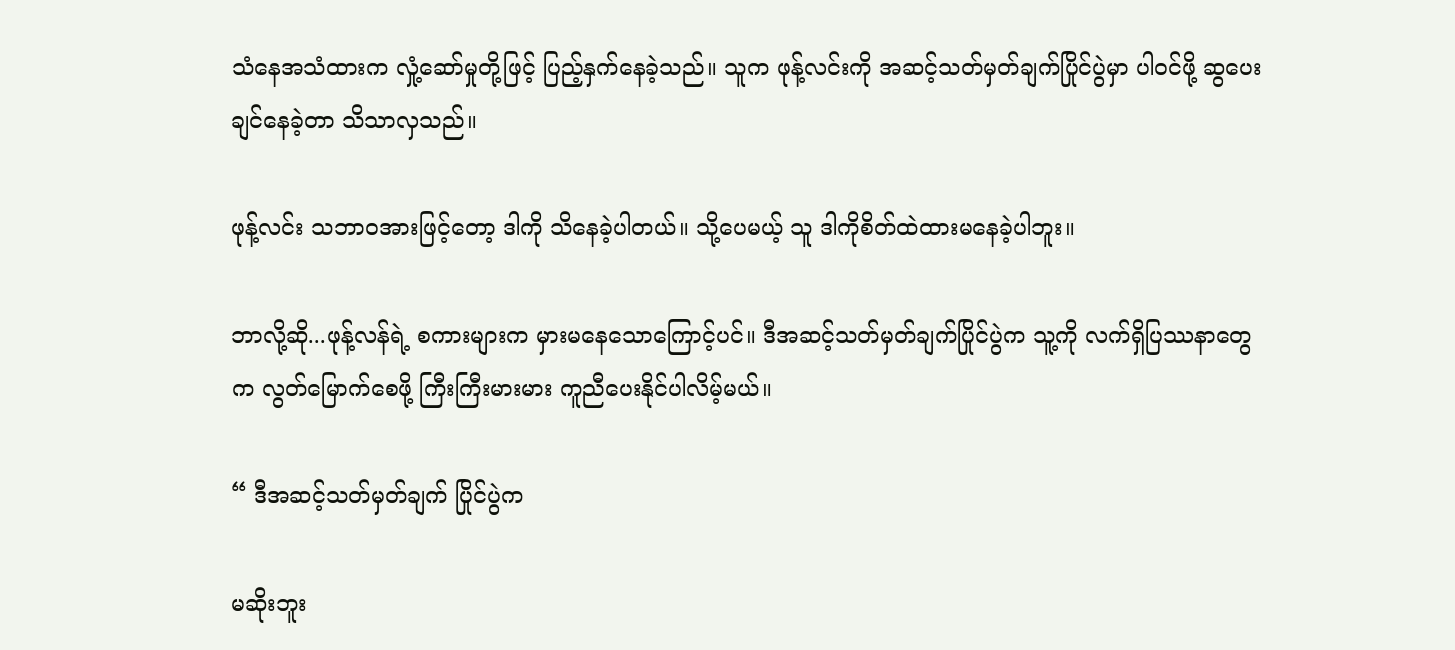သံနေအသံထားက လှုံ့ဆော်မှုတို့ဖြင့် ပြည့်နှက်နေခဲ့သည်။ သူက ဖုန့်လင်းကို အဆင့်သတ်မှတ်ချက်ပြိုင်ပွဲမှာ ပါဝင်ဖို့ ဆွပေးချင်နေခဲ့တာ သိသာလှသည်။

ဖုန့်လင်း သဘာဝအားဖြင့်တော့ ဒါကို သိနေခဲ့ပါတယ်။ သို့ပေမယ့် သူ ဒါကိုစိတ်ထဲထားမနေခဲ့ပါဘူး။

ဘာလို့ဆို...ဖုန့်လန်ရဲ့ စကားများက မှားမနေသောကြောင့်ပင်။ ဒီအဆင့်သတ်မှတ်ချက်ပြိုင်ပွဲက သူ့ကို လက်ရှိပြဿနာတွေက လွတ်မြောက်စေဖို့ ကြီးကြီးမားမား ကူညီပေးနိုင်ပါလိမ့်မယ်။

“ ဒီအဆင့်သတ်မှတ်ချက် ပြိုင်ပွဲက

မဆိုးဘူး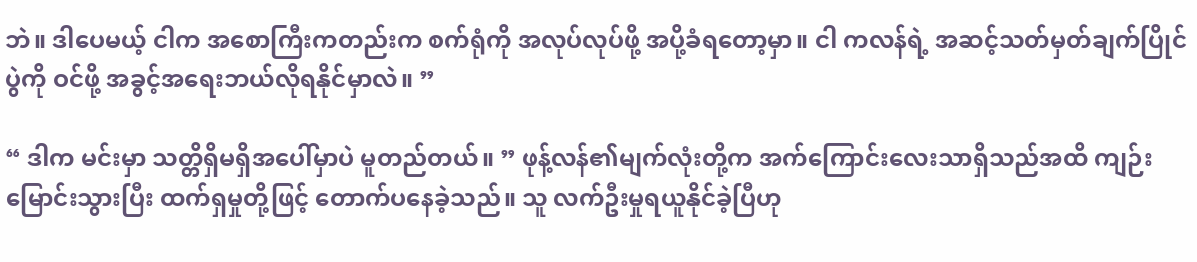ဘဲ။ ဒါပေမယ့် ငါက အစောကြီးကတည်းက စက်ရုံကို အလုပ်လုပ်ဖို့ အပို့ခံရတော့မှာ။ ငါ ကလန်ရဲ့ အဆင့်သတ်မှတ်ချက်ပြိုင်ပွဲကို ဝင်ဖို့ အခွင့်အရေးဘယ်လိုရနိုင်မှာလဲ။ ”

“ ဒါက မင်းမှာ သတ္တိရှိမရှိအပေါ်မှာပဲ မူတည်တယ်။ ” ဖုန့်လန်၏မျက်လုံးတို့က အက်ကြောင်းလေးသာရှိသည်အထိ ကျဉ်းမြောင်းသွားပြီး ထက်ရှမှုတို့ဖြင့် တောက်ပနေခဲ့သည်။ သူ လက်ဦးမှုရယူနိုင်ခဲ့ပြီဟု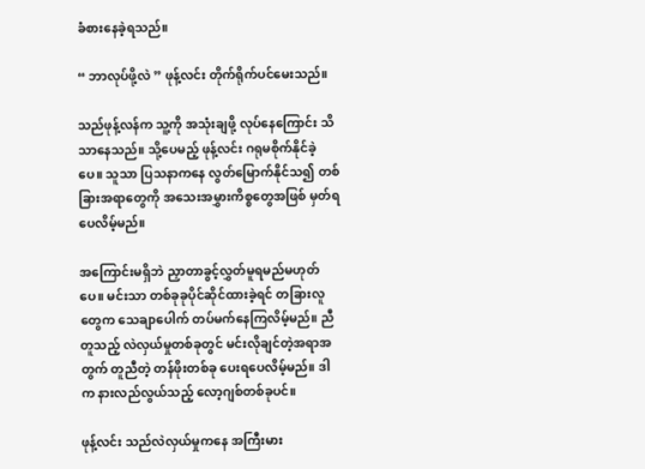ခံစားနေခဲ့ရသည်။

“ ဘာလုပ်ဖို့လဲ ” ဖုန့်လင်း တိုက်ရိုက်ပင်မေးသည်။

သည်ဖုန့်လန်က သူ့ကို အသုံးချဖို့ လုပ်နေကြောင်း သိသာနေသည်။ သို့ပေမည့် ဖုန့်လင်း ဂရုမစိုက်နိုင်ခဲ့ပေ။ သူသာ ပြသနာကနေ လွတ်မြောက်နိုင်သ၍ တစ်ခြားအရာတွေကို အသေးအမွှားကိစ္စတွေအဖြစ် မှတ်ရပေလိမ့်မည်။

အကြောင်းမရှိဘဲ ညှာတာခွင့်လွှတ်မူရမည်မဟုတ်ပေ။ မင်းသာ တစ်ခုခုပိုင်ဆိုင်ထားခဲ့ရင် တခြားလူတွေက သေချာပေါက် တပ်မက်နေကြလိမ့်မည်။ ညီတူသည့် လဲလှယ်မှုတစ်ခုတွင် မင်းလိုချင်တဲ့အရာအတွက် တူညီတဲ့ တန်ဖိုးတစ်ခု ပေးရပေလိမ့်မည်။ ဒါက နားလည်လွယ်သည့် လော့ဂျစ်တစ်ခုပင်။

ဖုန့်လင်း သည်လဲလှယ်မှုကနေ အကြီးမား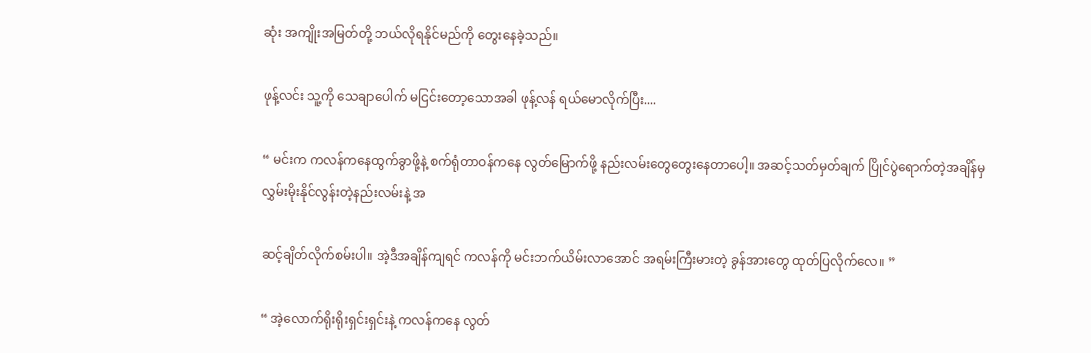ဆုံး အကျိုးအမြတ်တို့ ဘယ်လိုရနိုင်မည်ကို တွေးနေခဲ့သည်။

ဖုန့်လင်း သူ့ကို သေချာပေါက် မငြင်းတော့သောအခါ ဖုန့်လန် ရယ်မောလိုက်ပြီး....

“ မင်းက ကလန်ကနေထွက်ခွာဖို့နဲ့ စက်ရုံတာဝန်ကနေ လွတ်မြောက်ဖို့ နည်းလမ်းတွေတွေးနေတာပေါ့။ အဆင့်သတ်မှတ်ချက် ပြိုင်ပွဲရောက်တဲ့အချိန်မှ လွှမ်းမိုးနိုင်လွန်းတဲ့နည်းလမ်းနဲ့ အ

ဆင့်ချိတ်လိုက်စမ်းပါ။ အဲ့ဒီအချိန်ကျရင် ကလန်ကို မင်းဘက်ယိမ်းလာအောင် အရမ်းကြီးမားတဲ့ ခွန်အားတွေ ထုတ်ပြလိုက်လေ။ ”

“ အဲ့လောက်ရိုးရိုးရှင်းရှင်းနဲ့ ကလန်ကနေ လွတ်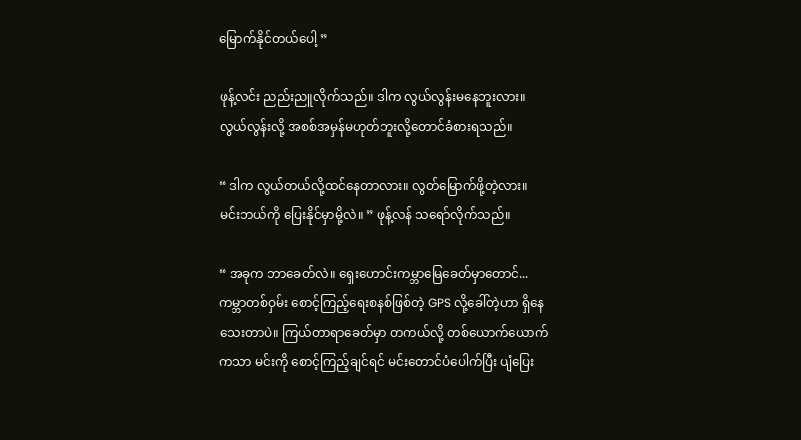မြောက်နိုင်တယ်ပေါ့ ”

ဖုန့်လင်း ညည်းညူလိုက်သည်။ ဒါက လွယ်လွန်းမနေဘူးလား။ လွယ်လွန်းလို့ အစစ်အမှန်မဟုတ်ဘူးလို့တောင်ခံစားရသည်။

“ ဒါက လွယ်တယ်လို့ထင်နေတာလား။ လွတ်မြောက်ဖို့တဲ့လား။ မင်းဘယ်ကို ပြေးနိုင်မှာမို့လဲ။ ” ဖုန့်လန် သရော်လိုက်သည်။

“ အခုက ဘာခေတ်လဲ။ ရှေးဟောင်းကမ္ဘာမြေခေတ်မှာတောင်... ကမ္ဘာတစ်ဝှမ်း စောင့်ကြည့်ရေးစနစ်ဖြစ်တဲ့ GPS လို့ခေါ်တဲ့ဟာ ရှိနေသေးတာပဲ။ ကြယ်တာရာခေတ်မှာ တကယ်လို့ တစ်ယောက်ယောက်ကသာ မင်းကို စောင့်ကြည့်ချင်ရင် မင်းတောင်ပံပေါက်ပြီး ပျံပြေး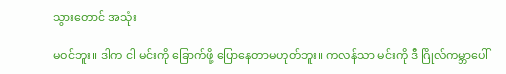သွားတောင် အသုံး

မဝင်ဘူး။ ဒါက ငါ မင်းကို ခြောက်ဖို့ ပြောနေတာမဟုတ်ဘူး။ ကလန်သာ မင်းကို ဒီ ဂြိုလ်ကမ္ဘာပေါ်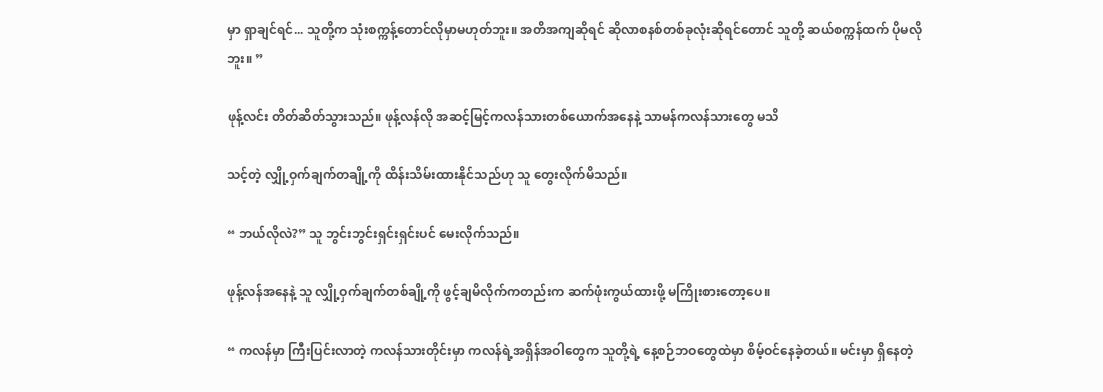မှာ ရှာချင်ရင်... သူတို့က သုံးစက္ကန့်တောင်လိုမှာမဟုတ်ဘူး။ အတိအကျဆိုရင် ဆိုလာစနစ်တစ်ခုလုံးဆိုရင်တောင် သူတို့ ဆယ်စက္ကန်ထက် ပိုမလိုဘူး။ ”

ဖုန့်လင်း တိတ်ဆိတ်သွားသည်။ ဖုန့်လန်လို အဆင့်မြင့်ကလန်သားတစ်ယောက်အနေနဲ့ သာမန်ကလန်သားတွေ မသိ

သင့်တဲ့ လျှို့ဝှက်ချက်တချို့ကို ထိန်းသိမ်းထားနိုင်သည်ဟု သူ တွေးလိုက်မိသည်။

“ ဘယ်လိုလဲ?” သူ ဘွင်းဘွင်းရှင်းရှင်းပင် မေးလိုက်သည်။

ဖုန့်လန်အနေနဲ့ သူ လျှို့ဝှက်ချက်တစ်ချို့ကို ဖွင့်ချမိလိုက်ကတည်းက ဆက်ဖုံးကွယ်ထားဖို့ မကြိုးစားတော့ပေ။

“ ကလန်မှာ ကြီးပြင်းလာတဲ့ ကလန်သားတိုင်းမှာ ကလန်ရဲ့အရှိန်အဝါတွေက သူတို့ရဲ့ နေ့စဉ်ဘဝတွေထဲမှာ စိမ့်ဝင်နေခဲ့တယ်။ မင်းမှာ ရှိနေတဲ့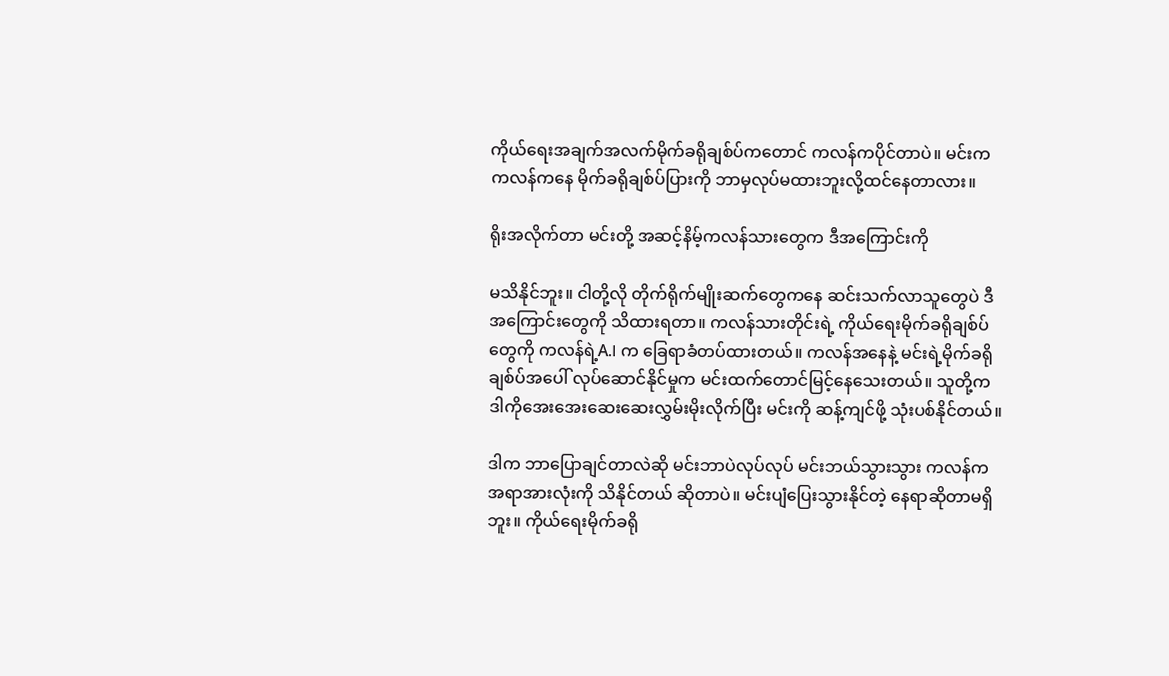ကိုယ်ရေးအချက်အလက်မိုက်ခရိုချစ်ပ်ကတောင် ကလန်ကပိုင်တာပဲ။ မင်းက ကလန်ကနေ မိုက်ခရိုချစ်ပ်ပြားကို ဘာမှလုပ်မထားဘူးလို့ထင်နေတာလား။

ရိုးအလိုက်တာ မင်းတို့ အဆင့်နိမ့်ကလန်သားတွေက ဒီအကြောင်းကို

မသိနိုင်ဘူး။ ငါတို့လို တိုက်ရိုက်မျိုးဆက်တွေကနေ ဆင်းသက်လာသူတွေပဲ ဒီအကြောင်းတွေကို သိထားရတာ။ ကလန်သားတိုင်းရဲ့ ကိုယ်ရေးမိုက်ခရိုချစ်ပ်တွေကို ကလန်ရဲ့A.I က ခြေရာခံတပ်ထားတယ်။ ကလန်အနေနဲ့ မင်းရဲ့မိုက်ခရိုချစ်ပ်အပေါ် လုပ်ဆောင်နိုင်မှုက မင်းထက်တောင်မြင့်နေသေးတယ်။ သူတို့က ဒါကိုအေးအေးဆေးဆေးလွှမ်းမိုးလိုက်ပြီး မင်းကို ဆန့်ကျင်ဖို့ သုံးပစ်နိုင်တယ်။

ဒါက ဘာပြောချင်တာလဲဆို မင်းဘာပဲလုပ်လုပ် မင်းဘယ်သွားသွား ကလန်က အရာအားလုံးကို သိနိုင်တယ် ဆိုတာပဲ။ မင်းပျံပြေးသွားနိုင်တဲ့ နေရာဆိုတာမရှိဘူး။ ကိုယ်ရေးမိုက်ခရို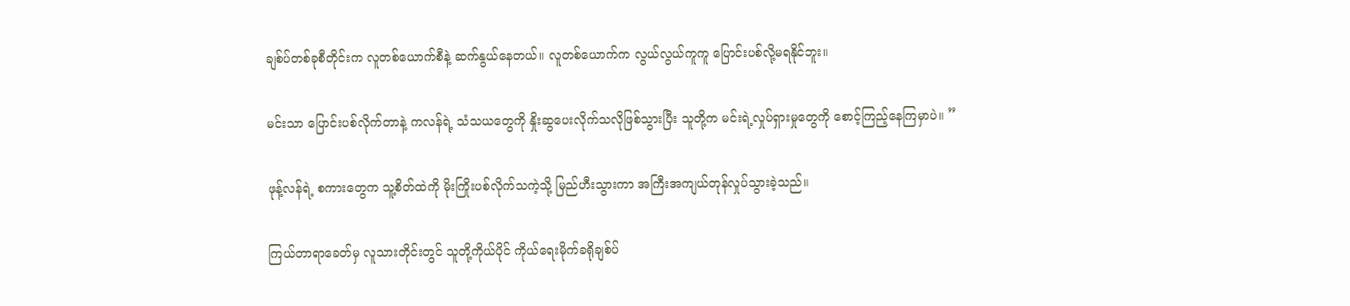ချစ်ပ်တစ်ခုစီတိုင်းက လူတစ်ယောက်စီနဲ့ ဆက်နွယ်နေတယ်။ လူတစ်ယောက်က လွယ်လွယ်ကူကူ ပြောင်းပစ်လို့မရနိုင်ဘူး။

မင်းသာ ပြောင်းပစ်လိုက်တာနဲ့ ကလန်ရဲ့ သံသယတွေကို နှိုးဆွပေးလိုက်သလိုဖြစ်သွားပြီး သူတို့က မင်းရဲ့လှုပ်ရှားမှုတွေကို စောင့်ကြည့်နေကြမှာပဲ။ ”

ဖုန့်လန်ရဲ့ စကားတွေက သူ့စိတ်ထဲကို မိုးကြိုးပစ်လိုက်သကဲ့သို့ မြည်ဟီးသွားကာ အကြီးအကျယ်တုန်လှုပ်သွားခဲ့သည်။

ကြယ်တာရာခေတ်မှ လူသားတိုင်းတွင် သူတို့ကိုယ်ပိုင် ကိုယ်ရေးမိုက်ခရိုချစ်ပ်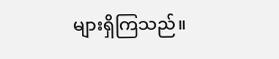များရှိကြသည်။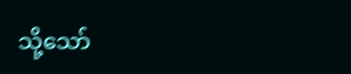သို့သော်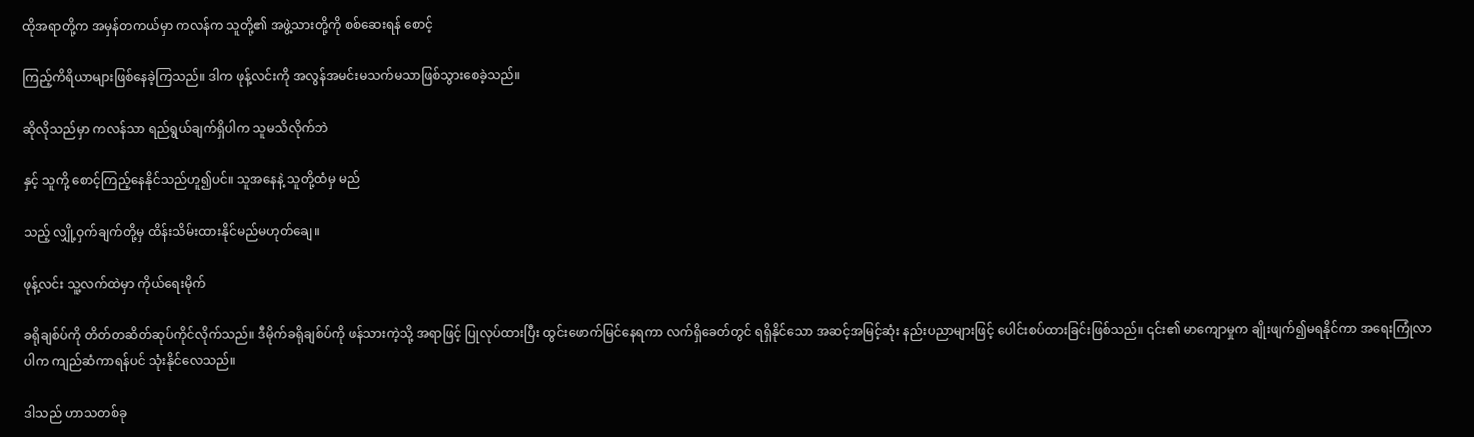ထိုအရာတို့က အမှန်တကယ်မှာ ကလန်က သူတို့၏ အဖွဲ့သားတို့ကို စစ်ဆေးရန် စောင့်

ကြည့်ကိရိယာများဖြစ်နေခဲ့ကြသည်။ ဒါက ဖုန့်လင်းကို အလွန်အမင်းမသက်မသာဖြစ်သွားစေခဲ့သည်။

ဆိုလိုသည်မှာ ကလန်သာ ရည်ရွယ်ချက်ရှိပါက သူမသိလိုက်ဘဲ

နှင့် သူကို့ စောင့်ကြည့်နေနိုင်သည်ဟူ၍ပင်။ သူအနေနဲ့ သူတို့ထံမှ မည်

သည့် လျှို့ဝှက်ချက်တို့မှ ထိန်းသိမ်းထားနိုင်မည်မဟုတ်ချေ။

ဖုန့်လင်း သူ့လက်ထဲမှာ ကိုယ်ရေးမိုက်

ခရိုချစ်ပ်ကို တိတ်တဆိတ်ဆုပ်ကိုင်လိုက်သည်။ ဒီမိုက်ခရိုချစ်ပ်ကို ဖန်သားကဲ့သို့ အရာဖြင့် ပြုလုပ်ထားပြီး ထွင်းဖောက်မြင်နေရကာ လက်ရှိခေတ်တွင် ရရှိနိုင်သော အဆင့်အမြင့်ဆုံး နည်းပညာများဖြင့် ပေါင်းစပ်ထားခြင်းဖြစ်သည်။ ၎င်း၏ မာကျောမှုက ချိုးဖျက်၍မရနိုင်ကာ အရေးကြုံလာပါက ကျည်ဆံကာရန်ပင် သုံးနိုင်လေသည်။

ဒါသည် ဟာသတစ်ခု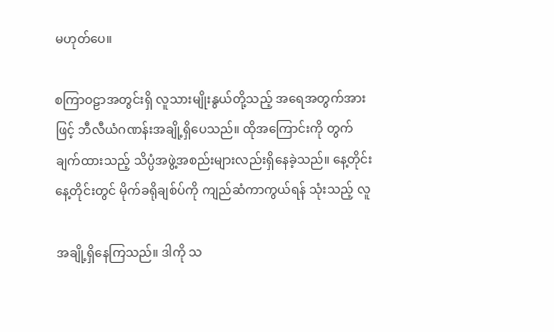မဟုတ်ပေ။

စကြာဝဠာအတွင်းရှိ လူသားမျိုးနွယ်တို့သည့် အရေအတွက်အားဖြင့် ဘီလီယံဂဏန်းအချို့ရှိပေသည်။ ထိုအကြောင်းကို တွက်ချက်ထားသည့် သိပ္ပံအဖွဲ့အစည်းများလည်းရှိနေခဲ့သည်။ နေ့တိုင်းနေ့တိုင်းတွင် မိုက်ခရိုချစ်ပ်ကို ကျည်ဆံကာကွယ်ရန် သုံးသည့် လူ

အချို့ရှိနေကြသည်။ ဒါကို သ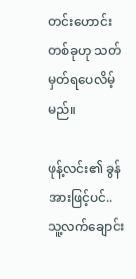တင်းဟောင်းတစ်ခုဟု သတ်မှတ်ရပေလိမ့်မည်။

ဖုန့်လင်း၏ ခွန်အားဖြင့်ပင်..သူ့လက်ချောင်း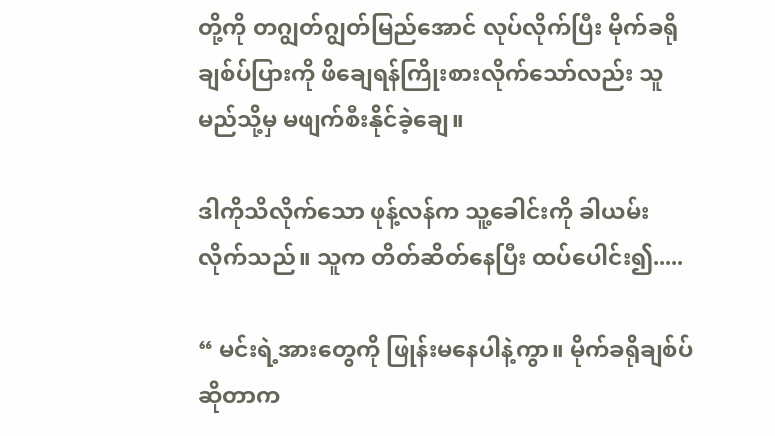တို့ကို တဂျွတ်ဂျွတ်မြည်အောင် လုပ်လိုက်ပြီး မိုက်ခရိုချစ်ပ်ပြားကို ဖိချေရန်ကြိုးစားလိုက်သော်လည်း သူ မည်သို့မှ မဖျက်စီးနိုင်ခဲ့ချေ။

ဒါကိုသိလိုက်သော ဖုန့်လန်က သူ့ခေါင်းကို ခါယမ်းလိုက်သည်။ သူက တိတ်ဆိတ်နေပြီး ထပ်ပေါင်း၍.....

“ မင်းရဲ့အားတွေကို ဖြုန်းမနေပါနဲ့ကွာ။ မိုက်ခရိုချစ်ပ်ဆိုတာက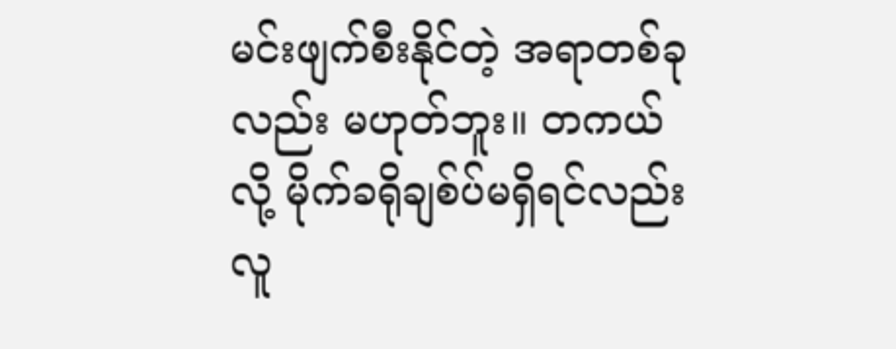မင်းဖျက်စီးနိုင်တဲ့ အရာတစ်ခုလည်း မဟုတ်ဘူး။ တကယ်လို့ မိုက်ခရိုချစ်ပ်မရှိရင်လည်း လူ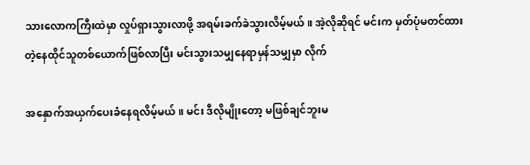သားလောကကြီးထဲမှာ လှုပ်ရှားသွားလာဖို့ အရမ်းခက်ခဲသွားလိမ့်မယ်။ အဲ့လိုဆိုရင် မင်းက မှတ်ပုံမတင်ထားတဲ့နေထိုင်သူတစ်ယောက်ဖြစ်လာပြီး မင်းသွားသမျှနေရာမှန်သမျှမှာ လိုက်

အနှောက်အယှက်ပေးခံနေရလိမ့်မယ်။ မင်း ဒီလိုမျိုးတော့ မဖြစ်ချင်ဘူးမ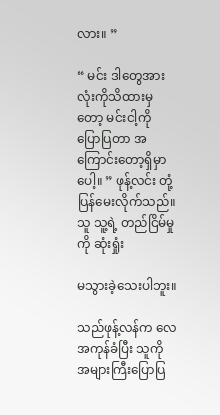လား။ ”

“ မင်း ဒါတွေအားလုံးကိုသိထားမှတော့ မင်းငါ့ကို ပြောပြတာ အကြောင်းတော့ရှိမှာပေါ့။ ” ဖုန့်လင်း တုံ့ပြန်မေးလိုက်သည်။ သူ သူ့ရဲ့ တည်ငြိမ်မှုကို ဆုံးရှုံး

မသွားခဲ့သေးပါဘူး။

သည်ဖုန့်လန်က လေအကုန်ခံပြီး သူကို အများကြီးပြောပြ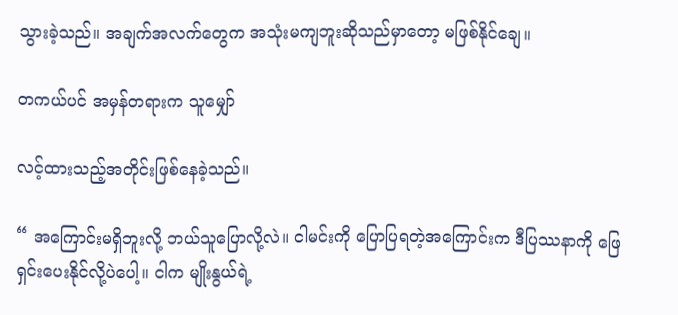သွားခဲ့သည်။ အချက်အလက်တွေက အသုံးမကျဘူးဆိုသည်မှာတော့ မဖြစ်နိုင်ချေ။

တကယ်ပင် အမှန်တရားက သူမျှော်

လင့်ထားသည့်အတိုင်းဖြစ်နေခဲ့သည်။

“ အကြောင်းမရှိဘူးလို့ ဘယ်သူပြောလို့လဲ။ ငါမင်းကို ပြောပြရတဲ့အကြောင်းက ဒီပြဿနာကို ဖြေရှင်းပေးနိုင်လို့ပဲပေါ့။ ငါက မျိုးနွယ်ရဲ့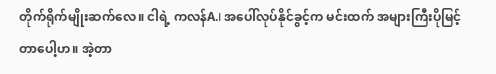တိုက်ရိုက်မျိုးဆက်လေ။ ငါရဲ့ ကလန်A.I အပေါ်လုပ်နိုင်ခွင့်က မင်းထက် အများကြီးပိုမြင့်တာပေါ့ဟ။ အဲ့တာ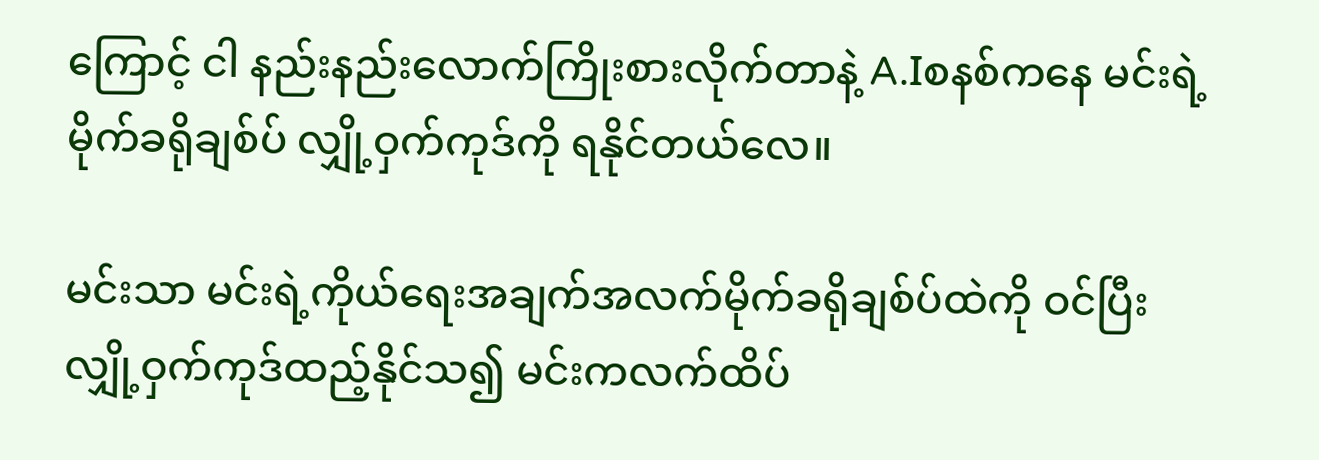ကြောင့် ငါ နည်းနည်းလောက်ကြိုးစားလိုက်တာနဲ့ A.Iစနစ်ကနေ မင်းရဲ့မိုက်ခရိုချစ်ပ် လျှို့ဝှက်ကုဒ်ကို ရနိုင်တယ်လေ။

မင်းသာ မင်းရဲ့ကိုယ်ရေးအချက်အလက်မိုက်ခရိုချစ်ပ်ထဲကို ဝင်ပြီး လျှို့ဝှက်ကုဒ်ထည့်နိုင်သ၍ မင်းကလက်ထိပ်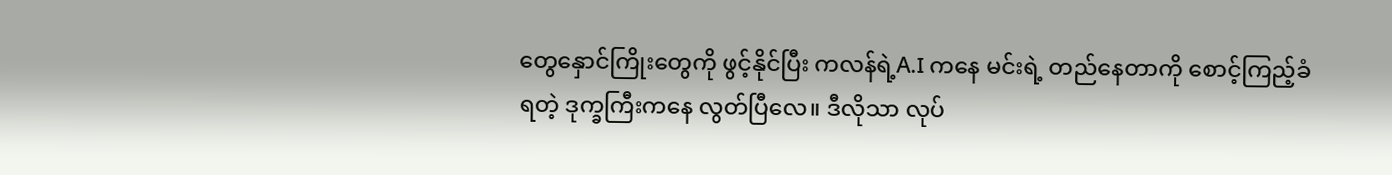တွေနှောင်ကြိုးတွေကို ဖွင့်နိုင်ပြီး ကလန်ရဲ့A.I ကနေ မင်းရဲ့ တည်နေတာကို စောင့်ကြည့်ခံရတဲ့ ဒုက္ခကြီးကနေ လွတ်ပြီလေ။ ဒီလိုသာ လုပ်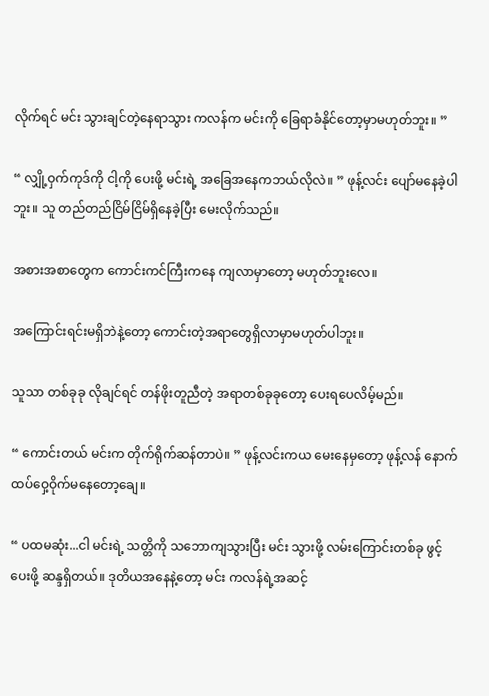လိုက်ရင် မင်း သွားချင်တဲ့နေရာသွား ကလန်က မင်းကို ခြေရာခံနိုင်တော့မှာမဟုတ်ဘူး။ ”

“ လျှို့ဝှက်ကုဒ်ကို ငါ့ကို ပေးဖို့ မင်းရဲ့ အခြေအနေကဘယ်လိုလဲ။ ” ဖုန့်လင်း ပျော်မနေခဲ့ပါဘူး။ သူ တည်တည်ငြိမ်ငြိမ်ရှိနေခဲ့ပြီး မေးလိုက်သည်။

အစားအစာတွေက ကောင်းကင်ကြီးကနေ ကျလာမှာတော့ မဟုတ်ဘူးလေ။

အကြောင်းရင်းမရှိဘဲနဲ့တော့ ကောင်းတဲ့အရာတွေရှိလာမှာမဟုတ်ပါဘူး။

သူသာ တစ်ခုခု လိုချင်ရင် တန်ဖိုးတူညီတဲ့ အရာတစ်ခုခုတော့ ပေးရပေလိမ့်မည်။

“ ကောင်းတယ် မင်းက တိုက်ရိုက်ဆန်တာပဲ။ ” ဖုန့်လင်းကယ မေးနေမှတော့ ဖုန့်လန် နောက်ထပ်ဝှေ့ဝိုက်မနေတော့ချေ။

“ ပထမဆုံး...ငါ မင်းရဲ့ သတ္တိကို သဘောကျသွားပြီး မင်း သွားဖို့ လမ်းကြောင်းတစ်ခု ဖွင့်ပေးဖို့ ဆန္ဒရှိတယ်။ ဒုတိယအနေနဲ့တော့ မင်း ကလန်ရဲ့အဆင့်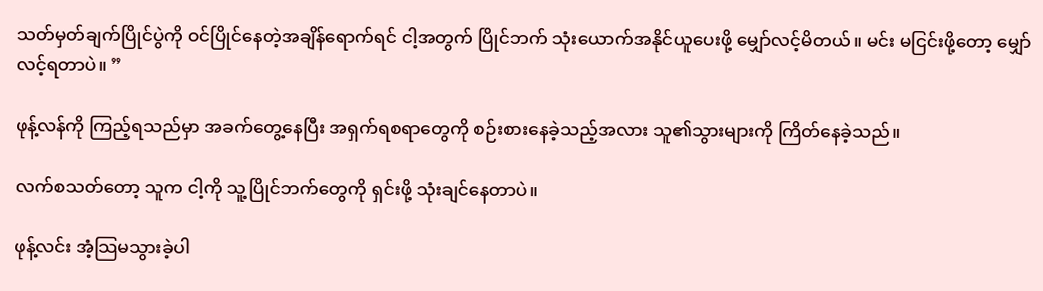သတ်မှတ်ချက်ပြိုင်ပွဲကို ဝင်ပြိုင်နေတဲ့အချိန်ရောက်ရင် ငါ့အတွက် ပြိုင်ဘက် သုံးယောက်အနိုင်ယူပေးဖို့ မျှော်လင့်မိတယ်။ မင်း မငြင်းဖို့တော့ မျှော်လင့်ရတာပဲ။ ”

ဖုန့်လန်ကို ကြည့်ရသည်မှာ အခက်တွေ့နေပြီး အရှက်ရစရာတွေကို စဉ်းစားနေခဲ့သည့်အလား သူ၏သွားများကို ကြိတ်နေခဲ့သည်။

လက်စသတ်တော့ သူက ငါ့ကို သူ့ပြိုင်ဘက်တွေကို ရှင်းဖို့ သုံးချင်နေတာပဲ။

ဖုန့်လင်း အံ့သြမသွားခဲ့ပါ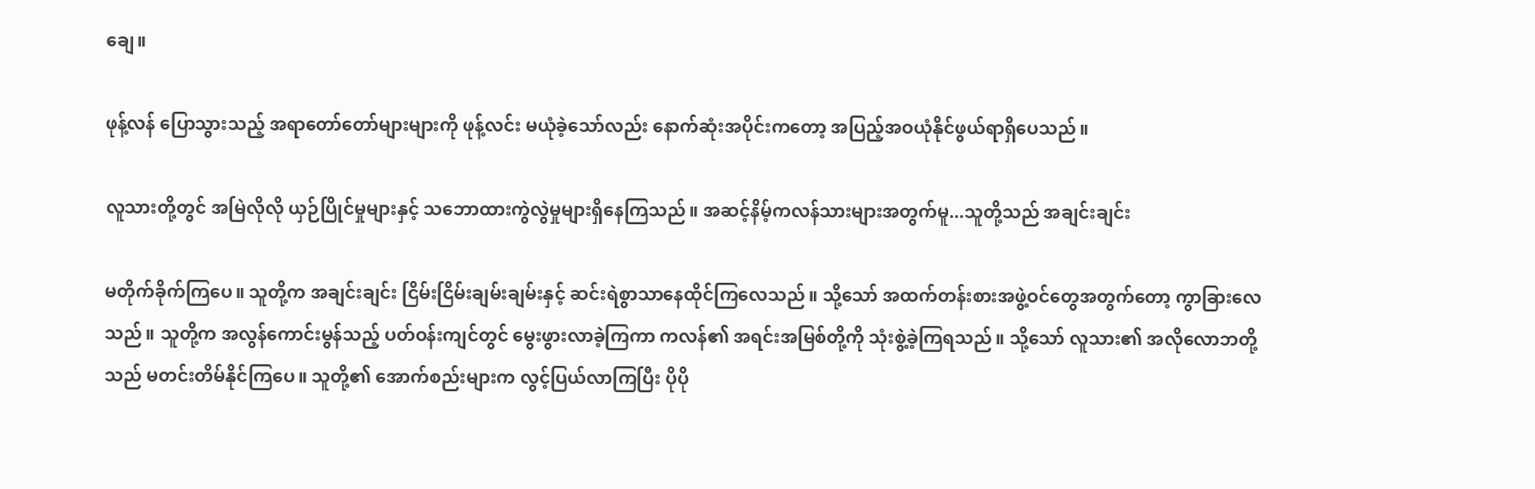ချေ။

ဖုန့်လန် ပြောသွားသည့် အရာတော်တော်များများကို ဖုန့်လင်း မယုံခဲ့သော်လည်း နောက်ဆုံးအပိုင်းကတော့ အပြည့်အဝယုံနိုင်ဖွယ်ရာရှိပေသည်။

လူသားတို့တွင် အမြဲလိုလို ယှဉ်ပြိုင်မှုများနှင့် သဘောထားကွဲလွဲမှုများရှိနေကြသည်။ အဆင့်နိမ့်ကလန်သားများအတွက်မူ...သူတို့သည် အချင်းချင်း

မတိုက်ခိုက်ကြပေ။ သူတို့က အချင်းချင်း ငြိမ်းငြိမ်းချမ်းချမ်းနှင့် ဆင်းရဲစွာသာနေထိုင်ကြလေသည်။ သို့သော် အထက်တန်းစားအဖွဲ့ဝင်တွေအတွက်တော့ ကွာခြားလေသည်။ သူတို့က အလွန်ကောင်းမွန်သည့် ပတ်ဝန်းကျင်တွင် မွေးဖွားလာခဲ့ကြကာ ကလန်၏ အရင်းအမြစ်တို့ကို သုံးစွဲ့ခဲ့ကြရသည်။ သို့သော် လူသား၏ အလိုလောဘတို့သည် မတင်းတိမ်နိုင်ကြပေ။ သူတို့၏ အောက်စည်းများက လွင့်ပြယ်လာကြပြီး ပိုပို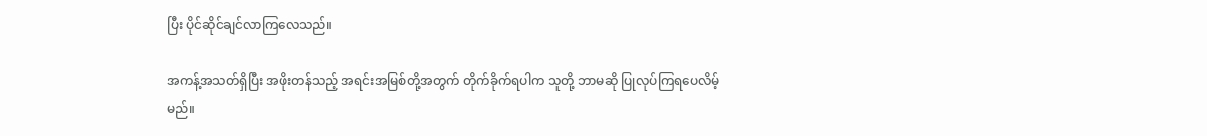ပြီး ပိုင်ဆိုင်ချင်လာကြလေသည်။

အကန့်အသတ်ရှိပြီး အဖိုးတန်သည့် အရင်းအမြစ်တို့အတွက် တိုက်ခိုက်ရပါက သူတို့ ဘာမဆို ပြုလုပ်ကြရပေလိမ့်မည်။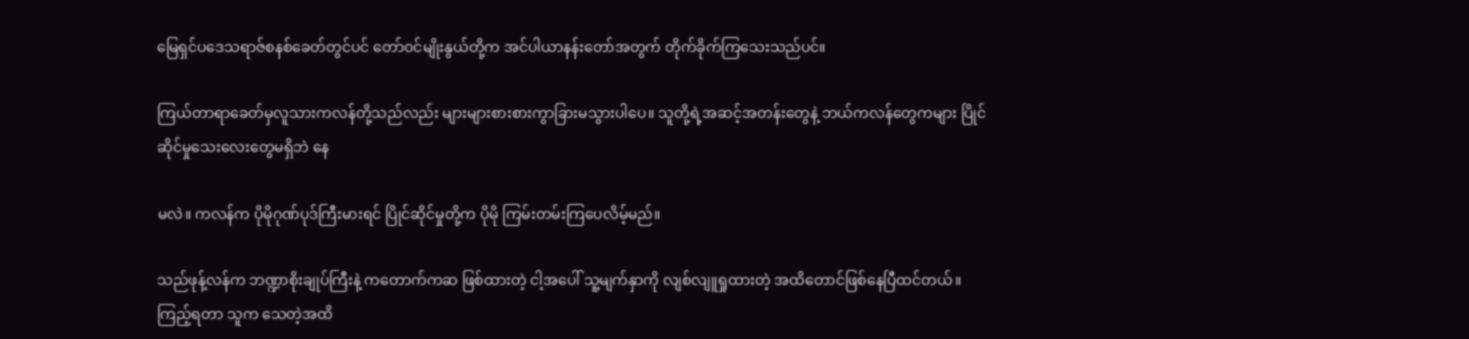မြေရှင်ပဒေသရာဇ်စနစ်ခေတ်တွင်ပင် တော်ဝင်မျိုးနွယ်တို့က အင်ပါယာနန်းတော်အတွက် တိုက်ခိုက်ကြသေးသည်ပင်။

ကြယ်တာရာခေတ်မှလူသားကလန်တို့သည်လည်း များများစားစားကွာခြားမသွားပါပေ။ သူတို့ရဲ့အဆင့်အတန်းတွေနဲ့ ဘယ်ကလန်တွေကများ ပြိုင်ဆိုင်မှုသေးလေးတွေမရှိဘဲ နေ

မလဲ။ ကလန်က ပိုမိုဂုဏ်ပုဒ်ကြီးမားရင် ပြိုင်ဆိုင်မှုတို့က ပိုမို ကြမ်းတမ်းကြပေလိမ့်မည်။

သည်ဖုန့်လန်က ဘဏ္ဍာစိုးချုပ်ကြီးနဲ့ ကတောက်ကဆ ဖြစ်ထားတဲ့ ငါ့အပေါ် သူ့မျက်နှာကို လျစ်လျူရှုထားတဲ့ အထိတောင်ဖြစ်နေပြီထင်တယ်။ ကြည့်ရတာ သူက သေတဲ့အထိ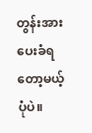တွန်းအားပေးခံရတော့မယ့်ပုံပဲ။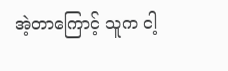အဲ့တာကြောင့် သူက ငါ့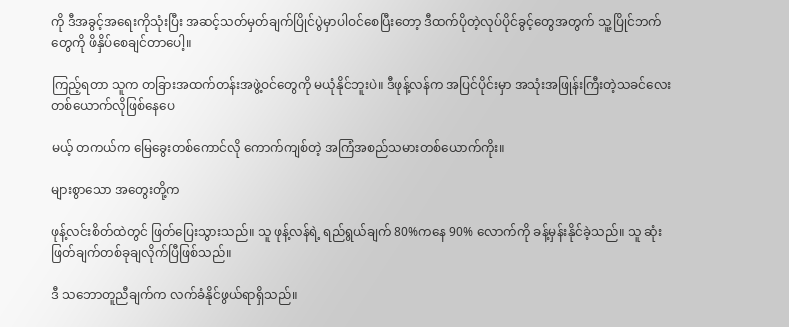ကို ဒီအခွင့်အရေးကိုသုံးပြီး အဆင့်သတ်မှတ်ချက်ပြိုင်ပွဲမှာပါဝင်စေပြီးတော့ ဒီထက်ပိုတဲ့လုပ်ပိုင်ခွင့်တွေအတွက် သူ့ပြိုင်ဘက်တွေကို ဖိနှိပ်စေချင်တာပေါ့။

ကြည့်ရတာ သူက တခြားအထက်တန်းအဖွဲ့ဝင်တွေကို မယုံနိုင်ဘူးပဲ။ ဒီဖုန့်လန်က အပြင်ပိုင်းမှာ အသုံးအဖြုန်းကြီးတဲ့သခင်လေးတစ်ယောက်လိုဖြစ်နေပေ

မယ့် တကယ်က မြေခွေးတစ်ကောင်လို ကောက်ကျစ်တဲ့ အကြံအစည်သမားတစ်ယောက်ကိုး။

များစွာသော အတွေးတို့က

ဖုန့်လင်းစိတ်ထဲတွင် ဖြတ်ပြေးသွားသည်။ သူ ဖုန့်လန်ရဲ့ ရည်ရွယ်ချက် 80%ကနေ 90% လောက်ကို ခန့်မှန်းနိုင်ခဲ့သည်။ သူ ဆုံးဖြတ်ချက်တစ်ခုချလိုက်ပြီဖြစ်သည်။

ဒီ သဘောတူညီချက်က လက်ခံနိုင်ဖွယ်ရာရှိသည်။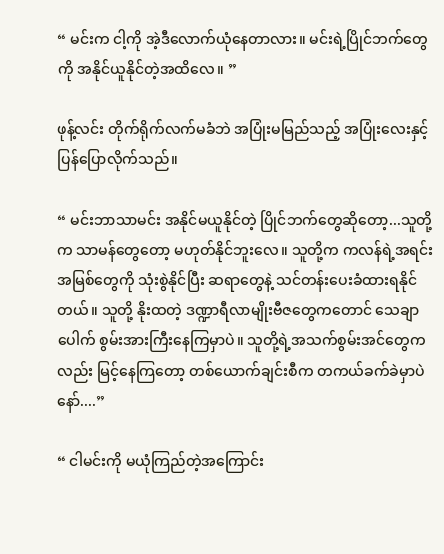“ မင်းက ငါ့ကို အဲ့ဒီလောက်ယုံနေတာလား။ မင်းရဲ့ပြိုင်ဘက်တွေကို အနိုင်ယူနိုင်တဲ့အထိလေ။ ”

ဖုန့်လင်း တိုက်ရိုက်လက်မခံဘဲ အပြုံးမမြည်သည့် အပြုံးလေးနှင့် ပြန်ပြောလိုက်သည်။

“ မင်းဘာသာမင်း အနိုင်မယူနိုင်တဲ့ ပြိုင်ဘက်တွေဆိုတော့...သူတို့က သာမန်တွေတော့ မဟုတ်နိုင်ဘူးလေ။ သူတို့က ကလန်ရဲ့အရင်းအမြစ်တွေကို သုံးစွဲနိုင်ပြီး ဆရာတွေနဲ့ သင်တန်းပေးခံထားရနိုင်တယ်။ သူတို့ နိုးထတဲ့ ဒဏ္ဍာရီလာမျိုးဗီဇတွေကတောင် သေချာပေါက် စွမ်းအားကြီးနေကြမှာပဲ။ သူတို့ရဲ့အသက်စွမ်းအင်တွေကလည်း မြင့်နေကြတော့ တစ်ယောက်ချင်းစီက တကယ်ခက်ခဲမှာပဲနော်....”

“ ငါမင်းကို မယုံကြည်တဲ့အကြောင်း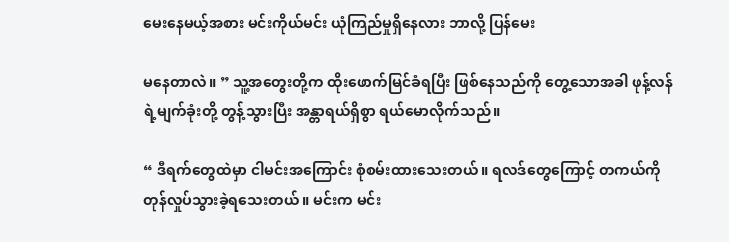မေးနေမယ့်အစား မင်းကိုယ်မင်း ယုံကြည်မှုရှိနေလား ဘာလို့ ပြန်မေး

မနေတာလဲ။ ” သူ့အတွေးတို့က ထိုးဖောက်မြင်ခံရပြီး ဖြစ်နေသည်ကို တွေ့သောအခါ ဖုန့်လန်ရဲ့မျက်ခုံးတို့ တွန့်သွားပြီး အန္တာရယ်ရှိစွာ ရယ်မောလိုက်သည်။

“ ဒီရက်တွေထဲမှာ ငါမင်းအကြောင်း စုံစမ်းထားသေးတယ်။ ရလဒ်တွေကြောင့် တကယ်ကို တုန်လှုပ်သွားခဲ့ရသေးတယ်။ မင်းက မင်း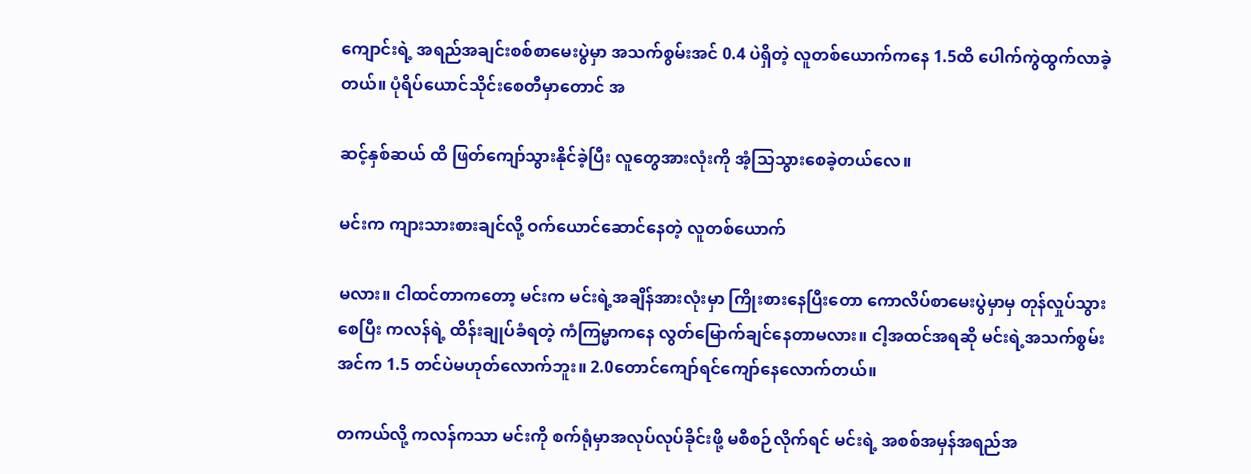ကျောင်းရဲ့ အရည်အချင်းစစ်စာမေးပွဲမှာ အသက်စွမ်းအင် 0.4 ပဲရှိတဲ့ လူတစ်ယောက်ကနေ 1.5ထိ ပေါက်ကွဲထွက်လာခဲ့တယ်။ ပုံရိပ်ယောင်သိုင်းစေတီမှာတောင် အ

ဆင့်နှစ်ဆယ် ထိ ဖြတ်ကျော်သွားနိုင်ခဲ့ပြီး လူတွေအားလုံးကို အံ့သြသွားစေခဲ့တယ်လေ။

မင်းက ကျားသားစားချင်လို့ ဝက်ယောင်ဆောင်နေတဲ့ လူတစ်ယောက်

မလား။ ငါထင်တာကတော့ မင်းက မင်းရဲ့အချိန်အားလုံးမှာ ကြိုးစားနေပြီးတော ကောလိပ်စာမေးပွဲမှာမှ တုန်လှုပ်သွားစေပြီး ကလန်ရဲ့ ထိန်းချုပ်ခံရတဲ့ ကံကြမ္မာကနေ လွတ်မြောက်ချင်နေတာမလား။ ငါ့အထင်အရဆို မင်းရဲ့အသက်စွမ်းအင်က 1.5 တင်ပဲမဟုတ်လောက်ဘူး။ 2.0တောင်ကျော်ရင်ကျော်နေလောက်တယ်။

တကယ်လို့ ကလန်ကသာ မင်းကို စက်ရုံမှာအလုပ်လုပ်ခိုင်းဖို့ မစီစဉ်လိုက်ရင် မင်းရဲ့ အစစ်အမှန်အရည်အ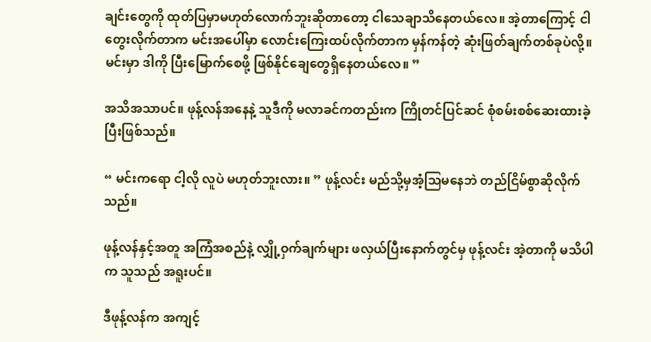ချင်းတွေကို ထုတ်ပြမှာမဟုတ်လောက်ဘူးဆိုတာတော့ ငါသေချာသိနေတယ်လေ။ အဲ့တာကြောင့် ငါတွေးလိုက်တာက မင်းအပေါ်မှာ လောင်းကြေးထပ်လိုက်တာက မှန်ကန်တဲ့ ဆုံးဖြတ်ချက်တစ်ခုပဲလို့။ မင်းမှာ ဒါကို ပြီးမြောက်စေဖို့ ဖြစ်နိုင်ချေတွေရှိနေတယ်လေ။ ”

အသိအသာပင်။ ဖုန့်လန်အနေနဲ့ သူဒီကို မလာခင်ကတည်းက ကြိုတင်ပြင်ဆင် စုံစမ်းစစ်ဆေးထားခဲ့ပြီးဖြစ်သည်။

“ မင်းကရော ငါ့လို လူပဲ မဟုတ်ဘူးလား။ ” ဖုန့်လင်း မည်သို့မှအံ့သြမနေဘဲ တည်ငြိမ်စွာဆိုလိုက်သည်။

ဖုန့်လန်နှင့်အတူ အကြံအစည်နဲ့ လျှို့ဝှက်ချက်များ ဖလှယ်ပြီးနောက်တွင်မှ ဖုန့်လင်း အဲ့တာကို မသိပါက သူသည် အရူးပင်။

ဒီဖုန့်လန်က အကျင့်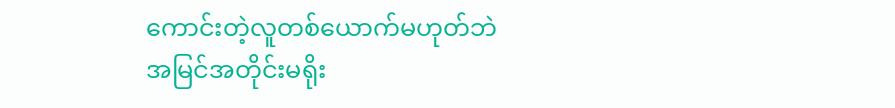ကောင်းတဲ့လူတစ်ယောက်မဟုတ်ဘဲ အမြင်အတိုင်းမရိုး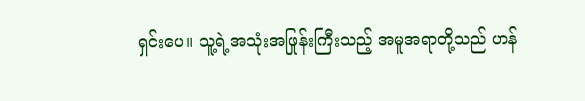ရှင်းပေ။ သူ့ရဲ့အသုံးအဖြုန်းကြီးသည့် အမူအရာတို့သည် ဟန်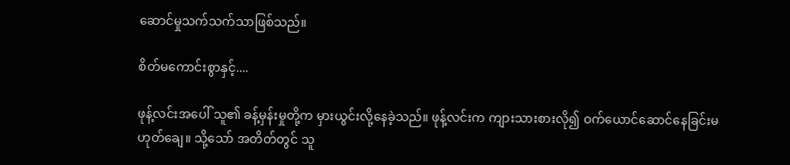ဆောင်မှုသက်သက်သာဖြစ်သည်။

စိတ်မကောင်းစွာနှင့်....

ဖုန့်လင်းအပေါ် သူ၏ ခန့်မှန်းမှုတို့က မှားယွင်းလို့နေခဲ့သည်။ ဖုန့်လင်းက ကျားသားစားလို၍ ဝက်ယောင်ဆောင်နေခြင်းမဟုတ်ချေ။ သို့သော် အတိတ်တွင် သူ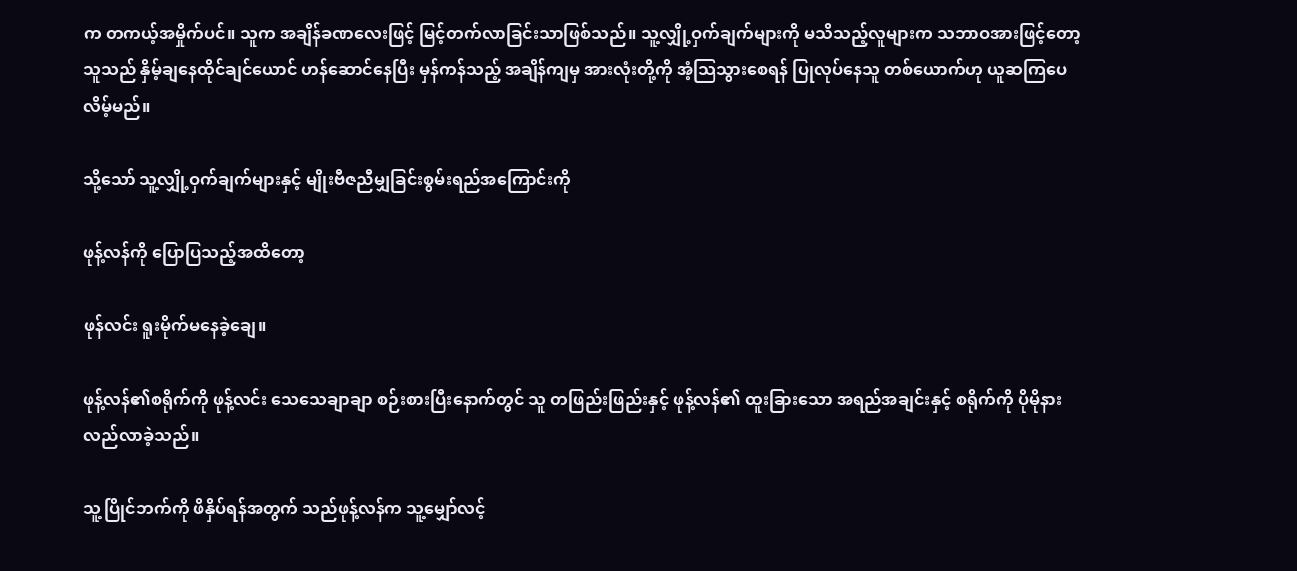က တကယ့်အမှိုက်ပင်။ သူက အချိန်ခဏလေးဖြင့် မြင့်တက်လာခြင်းသာဖြစ်သည်။ သူ့လျှို့ဝှက်ချက်များကို မသိသည့်လူများက သဘာဝအားဖြင့်တော့ သူသည် နှိမ့်ချနေထိုင်ချင်ယောင် ဟန်ဆောင်နေပြီး မှန်ကန်သည့် အချိန်ကျမှ အားလုံးတို့ကို အံ့သြသွားစေရန် ပြုလုပ်နေသူ တစ်ယောက်ဟု ယူဆကြပေလိမ့်မည်။

သို့သော် သူ့လျှို့ဝှက်ချက်များနှင့် မျိုးဗီဇညီမျှခြင်းစွမ်းရည်အကြောင်းကို

ဖုန့်လန်ကို ပြောပြသည့်အထိတော့

ဖုန်လင်း ရူးမိုက်မနေခဲ့ချေ။

ဖုန့်လန်၏စရိုက်ကို ဖုန့်လင်း သေသေချာချာ စဉ်းစားပြီးနောက်တွင် သူ တဖြည်းဖြည်းနှင့် ဖုန့်လန်၏ ထူးခြားသော အရည်အချင်းနှင့် စရိုက်ကို ပိုမိုနားလည်လာခဲ့သည်။

သူ့ပြိုင်ဘက်ကို ဖိနှိပ်ရန်အတွက် သည်ဖုန့်လန်က သူ့မျှော်လင့်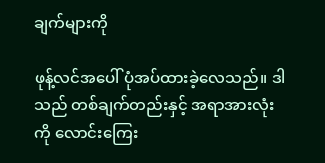ချက်များကို

ဖုန့်လင်အပေါ် ပုံအပ်ထားခဲ့လေသည်။ ဒါသည် တစ်ချက်တည်းနှင့် အရာအားလုံးကို လောင်းကြေး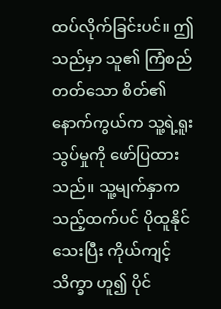ထပ်လိုက်ခြင်းပင်။ ဤသည်မှာ သူ၏ ကြံစည်တတ်သော စိတ်၏ နောက်ကွယ်က သူ့ရဲ့ရူးသွပ်မှုကို ဖော်ပြထားသည်။ သူ့မျက်နှာက သည့်ထက်ပင် ပိုထူနိုင်သေးပြီး ကိုယ်ကျင့်သိက္ခာ ဟူ၍ ပိုင်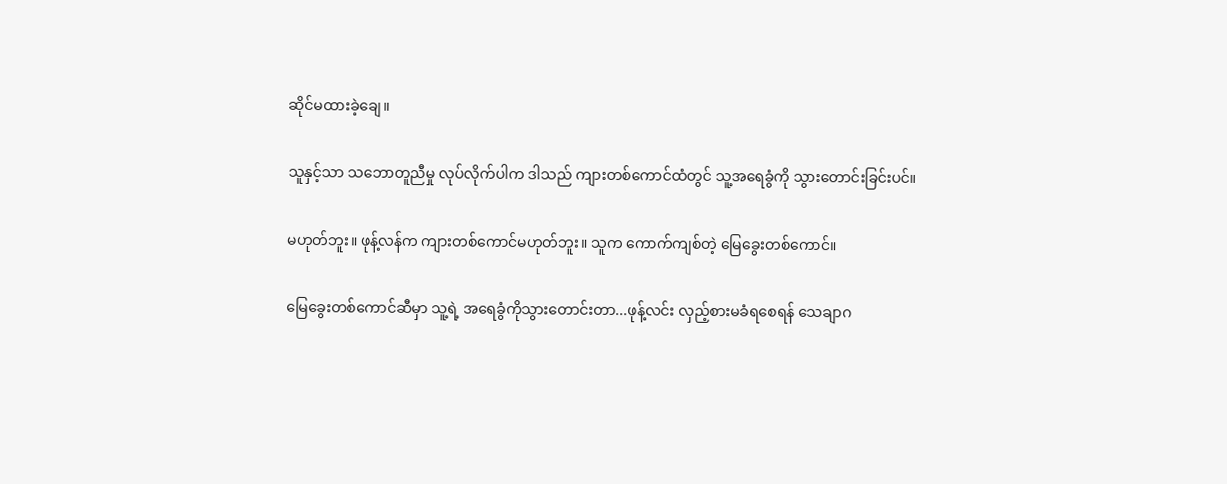ဆိုင်မထားခဲ့ချေ။

သူနှင့်သာ သဘောတူညီမှု လုပ်လိုက်ပါက ဒါသည် ကျားတစ်ကောင်ထံတွင် သူ့အရေခွံကို သွားတောင်းခြင်းပင်။

မဟုတ်ဘူး။ ဖုန့်လန်က ကျားတစ်ကောင်မဟုတ်ဘူး။ သူက ကောက်ကျစ်တဲ့ မြေခွေးတစ်ကောင်။

မြေခွေးတစ်ကောင်ဆီမှာ သူ့ရဲ့ အရေခွံကိုသွားတောင်းတာ...ဖုန့်လင်း လှည့်စားမခံရစေရန် သေချာဂ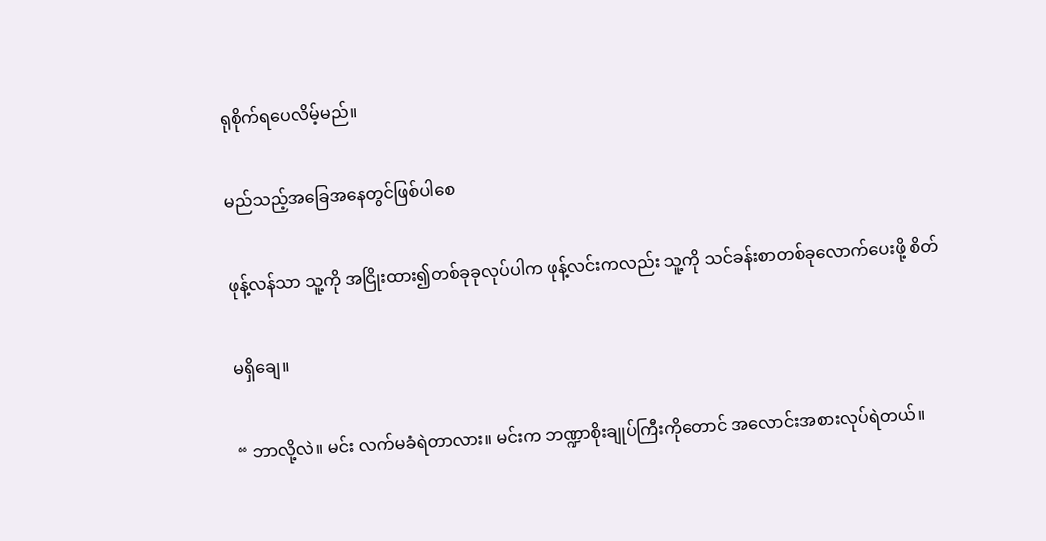ရုစိုက်ရပေလိမ့်မည်။

မည်သည့်အခြေအနေတွင်ဖြစ်ပါစေ

ဖုန့်လန်သာ သူ့ကို အငြိုးထား၍တစ်ခုခုလုပ်ပါက ဖုန့်လင်းကလည်း သူ့ကို သင်ခန်းစာတစ်ခုလောက်ပေးဖို့ စိတ်

မရှိချေ။

“ ဘာလို့လဲ။ မင်း လက်မခံရဲတာလား။ မင်းက ဘဏ္ဍာစိုးချုပ်ကြီးကိုတောင် အလောင်းအစားလုပ်ရဲတယ်။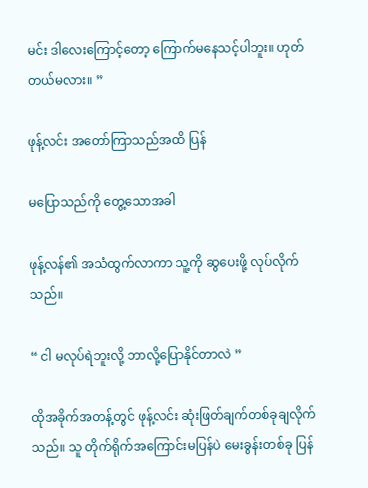မင်း ဒါလေးကြောင့်တော့ ကြောက်မနေသင့်ပါဘူး။ ဟုတ်တယ်မလား။ ”

ဖုန့်လင်း အတော်ကြာသည်အထိ ပြန်

မပြောသည်ကို တွေ့သောအခါ

ဖုန့်လန်၏ အသံထွက်လာကာ သူ့ကို ဆွပေးဖို့ လုပ်လိုက်သည်။

“ ငါ မလုပ်ရဲဘူးလို့ ဘာလို့ပြောနိုင်တာလဲ ”

ထိုအခိုက်အတန့်တွင် ဖုန့်လင်း ဆုံးဖြတ်ချက်တစ်ခုချလိုက်သည်။ သူ တိုက်ရိုက်အကြောင်းမပြန်ပဲ မေးခွန်းတစ်ခု ပြန်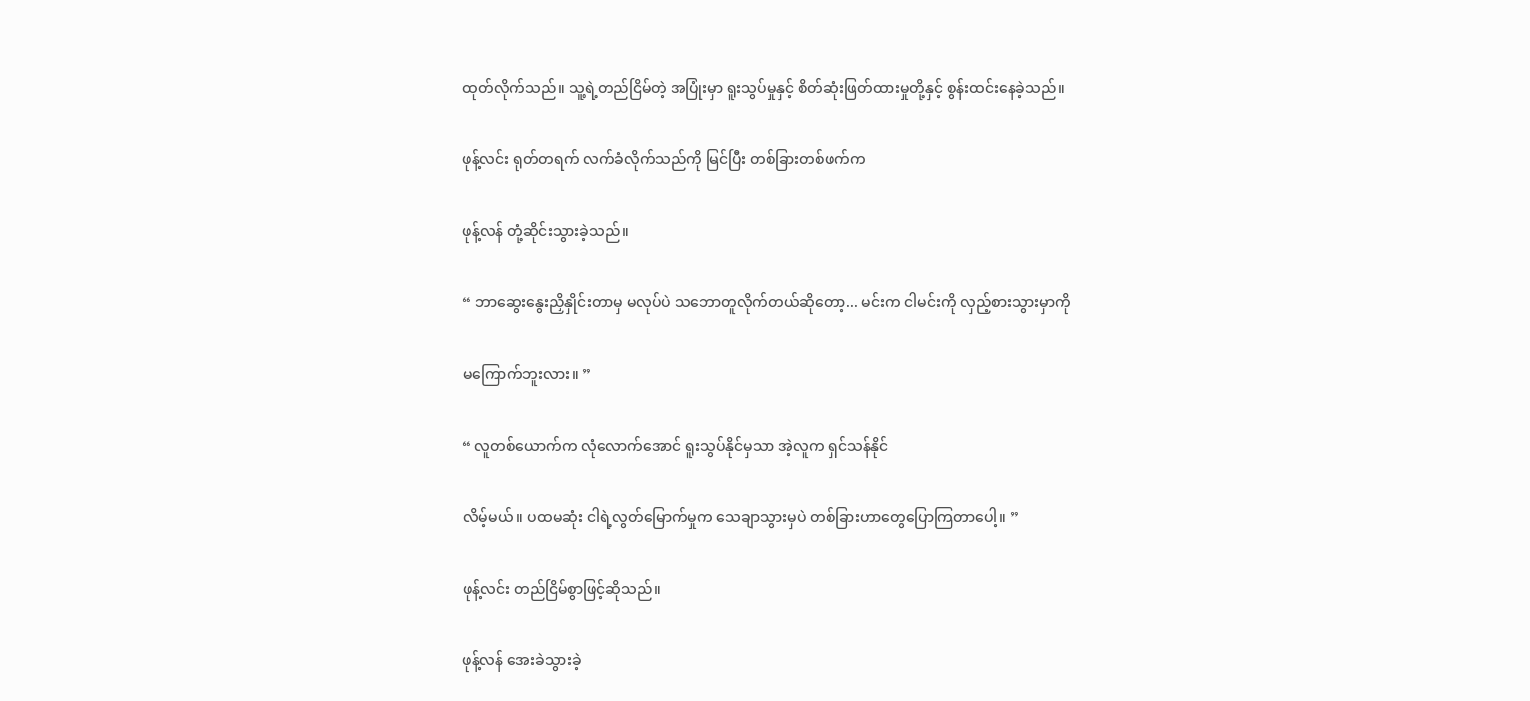ထုတ်လိုက်သည်။ သူ့ရဲ့တည်ငြိမ်တဲ့ အပြုံးမှာ ရူးသွပ်မှုနှင့် စိတ်ဆုံးဖြတ်ထားမှုတို့နှင့် စွန်းထင်းနေခဲ့သည်။

ဖုန့်လင်း ရုတ်တရက် လက်ခံလိုက်သည်ကို မြင်ပြီး တစ်ခြားတစ်ဖက်က

ဖုန့်လန် တုံ့ဆိုင်းသွားခဲ့သည်။

“ ဘာဆွေးနွေးညှိနှိုင်းတာမှ မလုပ်ပဲ သဘောတူလိုက်တယ်ဆိုတော့... မင်းက ငါမင်းကို လှည့်စားသွားမှာကို

မကြောက်ဘူးလား။ ”

“ လူတစ်ယောက်က လုံလောက်အောင် ရူးသွပ်နိုင်မှသာ အဲ့လူက ရှင်သန်နိုင်

လိမ့်မယ်။ ပထမဆုံး ငါရဲ့လွတ်မြောက်မှုက သေချာသွားမှပဲ တစ်ခြားဟာတွေပြောကြတာပေါ့။ ”

ဖုန့်လင်း တည်ငြိမ်စွာဖြင့်ဆိုသည်။

ဖုန့်လန် အေးခဲသွားခဲ့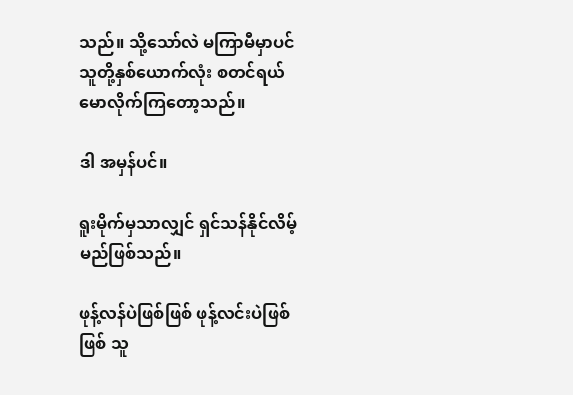သည်။ သို့သော်လဲ မကြာမီမှာပင် သူတို့နှစ်ယောက်လုံး စတင်ရယ်မောလိုက်ကြတော့သည်။

ဒါ အမှန်ပင်။

ရူးမိုက်မှသာလျှင် ရှင်သန်နိုင်လိမ့်မည်ဖြစ်သည်။

ဖုန့်လန်ပဲဖြစ်ဖြစ် ဖုန့်လင်းပဲဖြစ်ဖြစ် သူ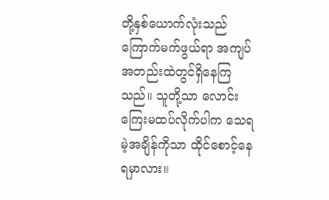တို့နှစ်ယောက်လုံးသည် ကြောက်မက်ဖွယ်ရာ အကျပ်အတည်းထဲတွင်ရှိနေကြသည်။ သူတို့သာ လောင်းကြေးမထပ်လိုက်ပါက သေရမဲ့အချိန်ကိုသာ ထိုင်စောင့်နေရမှာလား။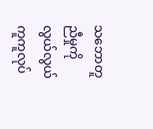သဘောတူညီမှုကို လွယ်လွယ်ကူကူလုပ်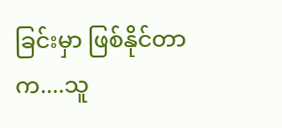ခြင်းမှာ ဖြစ်နိုင်တာက....သူ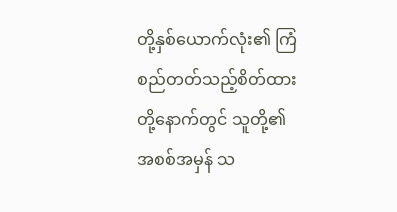တို့နှစ်ယောက်လုံး၏ ကြံစည်တတ်သည့်စိတ်ထားတို့နောက်တွင် သူတို့၏ အစစ်အမှန် သ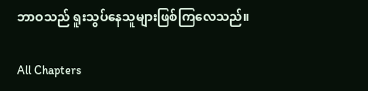ဘာဝသည် ရူးသွပ်နေသူများဖြစ်ကြလေသည်။

All Chapters